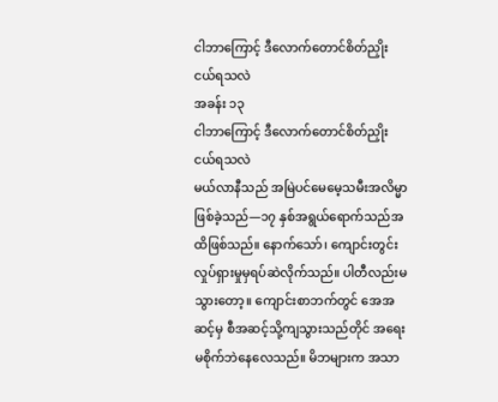ငါဘာကြောင့် ဒီလောက်တောင်စိတ်ညှိုးငယ်ရသလဲ
အခန်း ၁၃
ငါဘာကြောင့် ဒီလောက်တောင်စိတ်ညှိုးငယ်ရသလဲ
မယ်လာနီသည် အမြဲပင်မေမေ့သမီးအလိမ္မာဖြစ်ခဲ့သည်—၁၇ နှစ်အရွယ်ရောက်သည်အထိဖြစ်သည်။ နောက်သော်၊ ကျောင်းတွင်းလှုပ်ရှားမှုမှရပ်ဆဲလိုက်သည်။ ပါတီလည်းမသွားတော့။ ကျောင်းစာဘက်တွင် အေအဆင့်မှ စီအဆင့်သို့ကျသွားသည်တိုင် အရေးမစိုက်ဘဲနေလေသည်။ မိဘများက အသာ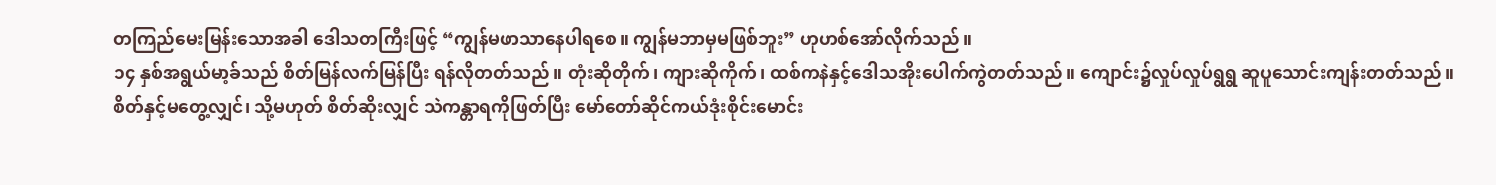တကြည်မေးမြန်းသောအခါ ဒေါသတကြီးဖြင့် “ကျွန်မဖာသာနေပါရစေ။ ကျွန်မဘာမှမဖြစ်ဘူး” ဟုဟစ်အော်လိုက်သည်။
၁၄ နှစ်အရွယ်မာ့ခ်သည် စိတ်မြန်လက်မြန်ပြီး ရန်လိုတတ်သည်။ တုံးဆိုတိုက်၊ ကျားဆိုကိုက်၊ ထစ်ကနဲနှင့်ဒေါသအိုးပေါက်ကွဲတတ်သည်။ ကျောင်း၌လှုပ်လှုပ်ရွရွ ဆူပူသောင်းကျန်းတတ်သည်။ စိတ်နှင့်မတွေ့လျှင်၊ သို့မဟုတ် စိတ်ဆိုးလျှင် သဲကန္တာရကိုဖြတ်ပြီး မော်တော်ဆိုင်ကယ်ဒုံးစိုင်းမောင်း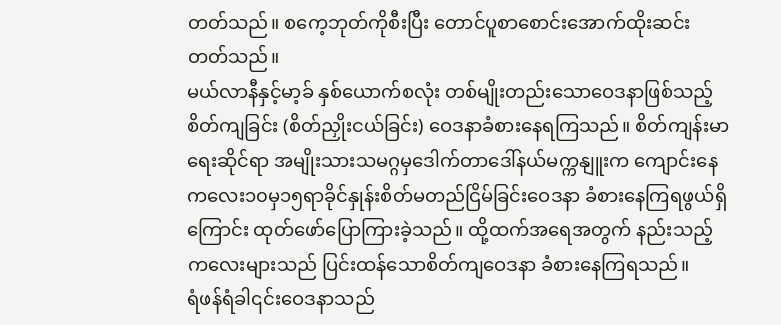တတ်သည်။ စကေ့ဘုတ်ကိုစီးပြီး တောင်ပူစာစောင်းအောက်ထိုးဆင်းတတ်သည်။
မယ်လာနီနှင့်မာ့ခ် နှစ်ယောက်စလုံး တစ်မျိုးတည်းသောဝေဒနာဖြစ်သည့် စိတ်ကျခြင်း (စိတ်ညှိုးငယ်ခြင်း) ဝေဒနာခံစားနေရကြသည်။ စိတ်ကျန်းမာရေးဆိုင်ရာ အမျိုးသားသမဂ္ဂမှဒေါက်တာဒေါ်နယ်မက္ကနျူးက ကျောင်းနေကလေး၁၀မှ၁၅ရာခိုင်နှုန်းစိတ်မတည်ငြိမ်ခြင်းဝေဒနာ ခံစားနေကြရဖွယ်ရှိကြောင်း ထုတ်ဖော်ပြောကြားခဲ့သည်။ ထို့ထက်အရေအတွက် နည်းသည့်ကလေးများသည် ပြင်းထန်သောစိတ်ကျဝေဒနာ ခံစားနေကြရသည်။
ရံဖန်ရံခါ၎င်းဝေဒနာသည်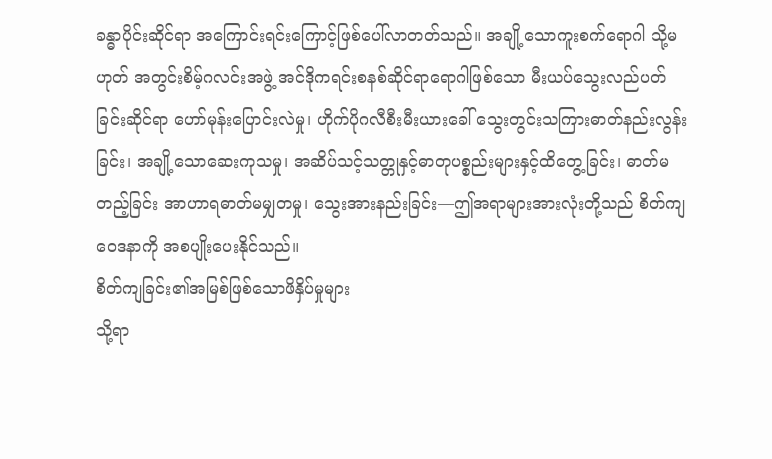ခန္ဓာပိုင်းဆိုင်ရာ အကြောင်းရင်းကြောင့်ဖြစ်ပေါ်လာတတ်သည်။ အချို့သောကူးစက်ရောဂါ သို့မဟုတ် အတွင်းစိမ့်ဂလင်းအဖွဲ့ အင်ဒိုကရင်းစနစ်ဆိုင်ရာရောဂါဖြစ်သော မီးယပ်သွေးလည်ပတ်ခြင်းဆိုင်ရာ ဟော်မုန်းပြောင်းလဲမှု၊ ဟိုက်ပိုဂလီစီးမီးယားခေါ် သွေးတွင်းသကြားဓာတ်နည်းလွန်းခြင်း၊ အချို့သောဆေးကုသမှု၊ အဆိပ်သင့်သတ္တုနှင့်ဓာတုပစ္စည်းများနှင့်ထိတွေ့ခြင်း၊ ဓာတ်မတည့်ခြင်း အာဟာရဓာတ်မမျှတမှု၊ သွေးအားနည်းခြင်း—ဤအရာများအားလုံးတို့သည် စိတ်ကျဝေဒနာကို အစပျိုးပေးနိုင်သည်။
စိတ်ကျခြင်း၏အမြစ်ဖြစ်သောဖိနှိပ်မှုများ
သို့ရာ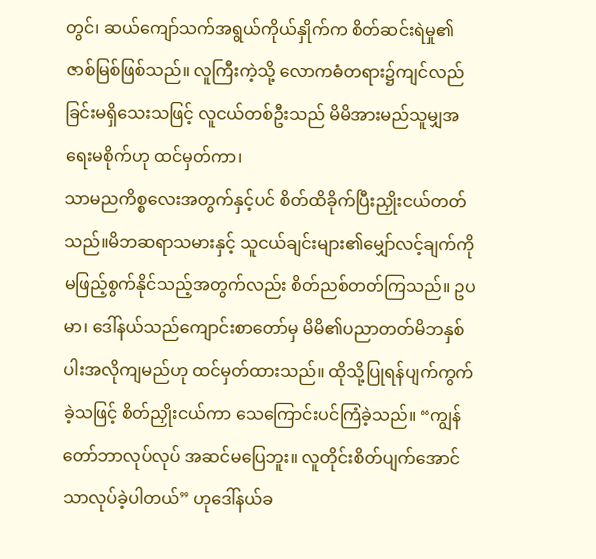တွင်၊ ဆယ်ကျော်သက်အရွယ်ကိုယ်နှိုက်က စိတ်ဆင်းရဲမှု၏ဇာစ်မြစ်ဖြစ်သည်။ လူကြီးကဲ့သို့ လောကဓံတရား၌ကျင်လည်ခြင်းမရှိသေးသဖြင့် လူငယ်တစ်ဦးသည် မိမိအားမည်သူမျှအရေးမစိုက်ဟု ထင်မှတ်ကာ၊
သာမညကိစ္စလေးအတွက်နှင့်ပင် စိတ်ထိခိုက်ပြီးညှိုးငယ်တတ်သည်။မိဘဆရာသမားနှင့် သူငယ်ချင်းများ၏မျှော်လင့်ချက်ကို မဖြည့်စွက်နိုင်သည့်အတွက်လည်း စိတ်ညစ်တတ်ကြသည်။ ဥပမာ၊ ဒေါ်နယ်သည်ကျောင်းစာတော်မှ မိမိ၏ပညာတတ်မိဘနှစ်ပါးအလိုကျမည်ဟု ထင်မှတ်ထားသည်။ ထိုသို့ပြုရန်ပျက်ကွက်ခဲ့သဖြင့် စိတ်ညှိုးငယ်ကာ သေကြောင်းပင်ကြံခဲ့သည်။ “ကျွန်တော်ဘာလုပ်လုပ် အဆင်မပြေဘူး။ လူတိုင်းစိတ်ပျက်အောင်သာလုပ်ခဲ့ပါတယ်” ဟုဒေါ်နယ်ခ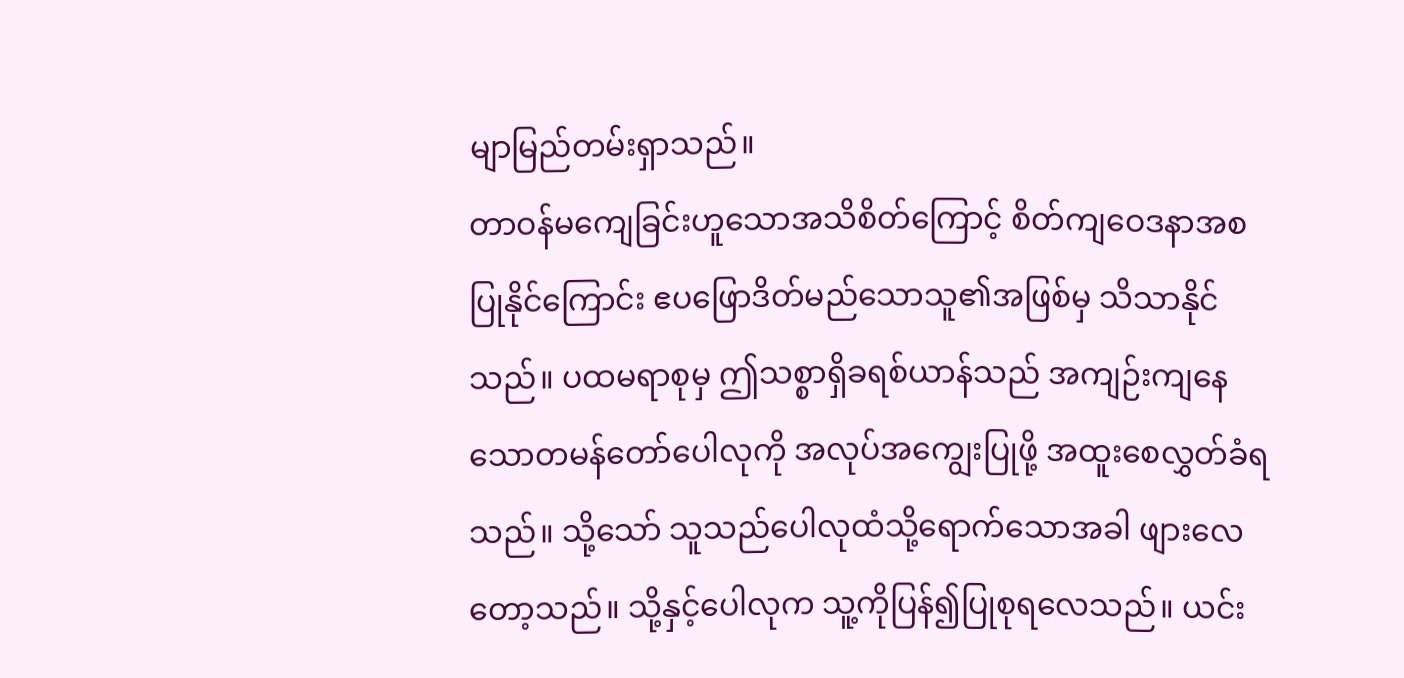မျာမြည်တမ်းရှာသည်။
တာဝန်မကျေခြင်းဟူသောအသိစိတ်ကြောင့် စိတ်ကျဝေဒနာအစပြုနိုင်ကြောင်း ဧပဖြောဒိတ်မည်သောသူ၏အဖြစ်မှ သိသာနိုင်သည်။ ပထမရာစုမှ ဤသစ္စာရှိခရစ်ယာန်သည် အကျဉ်းကျနေသောတမန်တော်ပေါလုကို အလုပ်အကျွေးပြုဖို့ အထူးစေလွှတ်ခံရသည်။ သို့သော် သူသည်ပေါလုထံသို့ရောက်သောအခါ ဖျားလေတော့သည်။ သို့နှင့်ပေါလုက သူ့ကိုပြန်၍ပြုစုရလေသည်။ ယင်း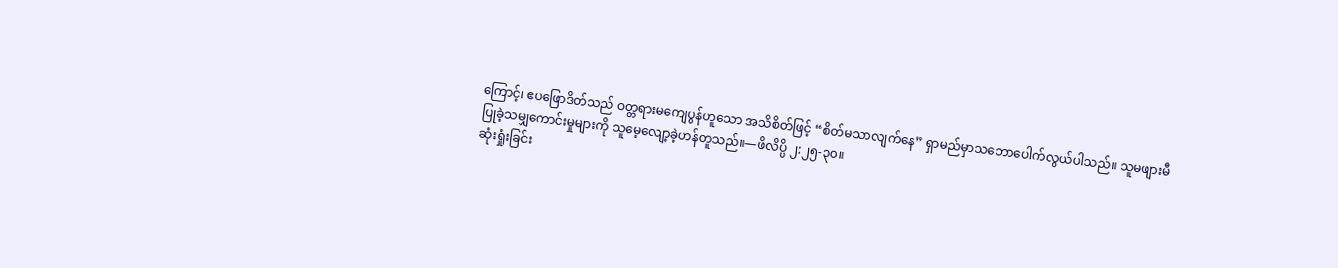ကြောင့်၊ ဧပဖြောဒိတ်သည် ဝတ္တရားမကျေပွန်ဟူသော အသိစိတ်ဖြင့် “စိတ်မသာလျက်နေ” ရှာမည်မှာသဘောပေါက်လွယ်ပါသည်။ သူမဖျားမီပြုခဲ့သမျှကောင်းမှုများကို သူမေ့လျော့ခဲ့ဟန်တူသည်။—ဖိလိပ္ပိ ၂:၂၅-၃၀။
ဆုံးရှုံးခြင်း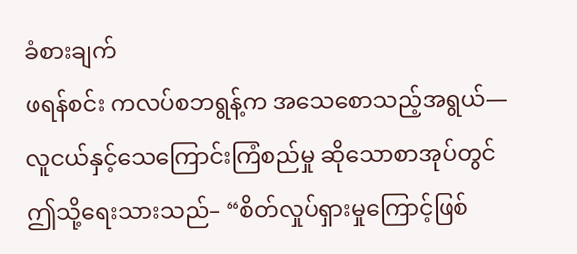ခံစားချက်
ဖရန်စင်း ကလပ်စဘရွန့်က အသေစောသည့်အရွယ်—လူငယ်နှင့်သေကြောင်းကြံစည်မှု ဆိုသောစာအုပ်တွင် ဤသို့ရေးသားသည်– “စိတ်လှုပ်ရှားမှုကြောင့်ဖြစ်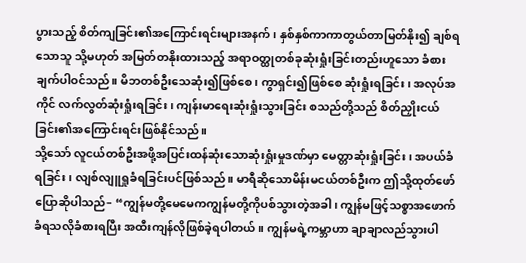ပွားသည့် စိတ်ကျခြင်း၏အကြောင်းရင်းများအနက်၊ နှစ်နှစ်ကာကာတွယ်တာမြတ်နိုး၍ ချစ်ရသောသူ သို့မဟုတ် အမြတ်တနိုးထားသည့် အရာဝတ္ထုတစ်ခုဆုံးရှုံးခြင်းတည်းဟူသော ခံစားချက်ပါဝင်သည်။ မိဘတစ်ဦးသေဆုံး၍ဖြစ်စေ၊ ကွာရှင်း၍ဖြစ်စေ ဆုံးရှုံးရခြင်း၊ အလုပ်အကိုင် လက်လွတ်ဆုံးရှုံးရခြင်း၊ ကျန်းမာရေးဆုံးရှုံးသွားခြင်း စသည်တို့သည် စိတ်ညှိုးငယ်ခြင်း၏အကြောင်းရင်းဖြစ်နိုင်သည်။
သို့သော် လူငယ်တစ်ဦးအဖို့အပြင်းထန်ဆုံးသောဆုံးရှုံးမှုဒဏ်မှာ မေတ္တာဆုံးရှုံးခြင်း၊ အပယ်ခံရခြင်း၊ လျစ်လျူရှုခံရခြင်းပင်ဖြစ်သည်။ မာရီဆိုသောမိန်းမငယ်တစ်ဦးက ဤသို့ထုတ်ဖော်ပြောဆိုပါသည်– “ကျွန်မတို့မေမေကကျွန်မတို့ကိုပစ်သွားတဲ့အခါ၊ ကျွန်မဖြင့်သစ္စာအဖောက်ခံရသလိုခံစားရပြီး အထီးကျန်လိုဖြစ်ခဲ့ရပါတယ်။ ကျွန်မရဲ့ကမ္ဘာဟာ ချာချာလည်သွားပါ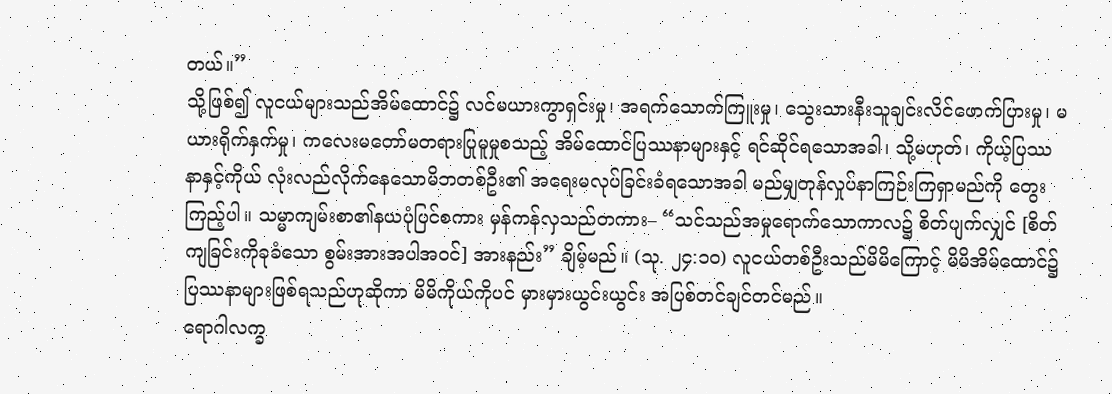တယ်။”
သို့ဖြစ်၍ လူငယ်များသည်အိမ်ထောင်၌ လင်မယားကွာရှင်းမှု၊ အရက်သောက်ကြူးမှု၊ သွေးသားနီးသူချင်းလိင်ဖောက်ပြားမှု၊ မယားရိုက်နှက်မှု၊ ကလေးမတော်မတရားပြုမူမှုစသည့် အိမ်ထောင်ပြဿနာများနှင့် ရင်ဆိုင်ရသောအခါ၊ သို့မဟုတ်၊ ကိုယ့်ပြဿနာနှင့်ကိုယ် လုံးလည်လိုက်နေသောမိဘတစ်ဦး၏ အရေးမလုပ်ခြင်းခံရသောအခါ မည်မျှတုန်လှုပ်နာကြဉ်းကြရှာမည်ကို တွေးကြည့်ပါ။ သမ္မာကျမ်းစာ၏နယပုံပြင်စကား မှန်ကန်လှသည်တကား– “သင်သည်အမှုရောက်သောကာလ၌ စိတ်ပျက်လျှင် [စိတ်ကျခြင်းကိုခုခံသော စွမ်းအားအပါအဝင်] အားနည်း” ချိမ့်မည်။ (သု. ၂၄:၁၀) လူငယ်တစ်ဦးသည်မိမိကြောင့် မိမိအိမ်ထောင်၌ ပြဿနာများဖြစ်ရသည်ဟုဆိုကာ မိမိကိုယ်ကိုပင် မှားမှားယွင်းယွင်း အပြစ်တင်ချင်တင်မည်။
ရောဂါလက္ခ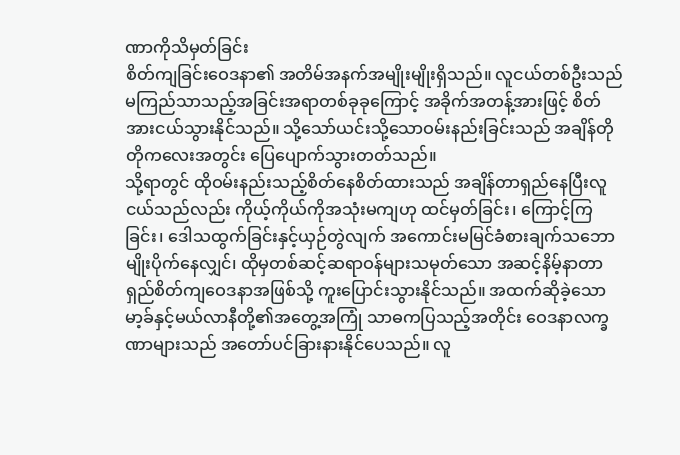ဏာကိုသိမှတ်ခြင်း
စိတ်ကျခြင်းဝေဒနာ၏ အတိမ်အနက်အမျိုးမျိုးရှိသည်။ လူငယ်တစ်ဦးသည် မကြည်သာသည့်အခြင်းအရာတစ်ခုခုကြောင့် အခိုက်အတန့်အားဖြင့် စိတ်အားငယ်သွားနိုင်သည်။ သို့သော်ယင်းသို့သောဝမ်းနည်းခြင်းသည် အချိန်တိုတိုကလေးအတွင်း ပြေပျောက်သွားတတ်သည်။
သို့ရာတွင် ထိုဝမ်းနည်းသည့်စိတ်နေစိတ်ထားသည် အချိန်တာရှည်နေပြီးလူငယ်သည်လည်း ကိုယ့်ကိုယ်ကိုအသုံးမကျဟု ထင်မှတ်ခြင်း၊ ကြောင့်ကြခြင်း၊ ဒေါသထွက်ခြင်းနှင့်ယှဉ်တွဲလျက် အကောင်းမမြင်ခံစားချက်သဘောမျိုးပိုက်နေလျှင်၊ ထိုမှတစ်ဆင့်ဆရာဝန်များသမုတ်သော အဆင့်နိမ့်နာတာရှည်စိတ်ကျဝေဒနာအဖြစ်သို့ ကူးပြောင်းသွားနိုင်သည်။ အထက်ဆိုခဲ့သော မာ့ခ်နှင့်မယ်လာနီတို့၏အတွေ့အကြုံ သာဓကပြသည့်အတိုင်း ဝေဒနာလက္ခဏာများသည် အတော်ပင်ခြားနားနိုင်ပေသည်။ လူ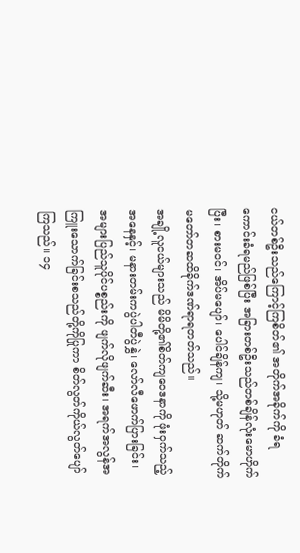ငယ်တစ်ဦးသည်ကြောင့်ကြစိတ်၏ အတိုက်အခိုက်ကို ခံရကောင်းခံရမည်ဖြစ်ပြီး အခြားတစ်ဦးသည်တစ်ချိန်လုံးမောဟိုက်ပြီး၊ စားမဝင်၊ အိပ်မပျော်၊ ပေါင်ချိန်ကျ၊ သို့မဟုတ် ဆက်တိုက်မတော်တဆထိခိုက်ဒဏ်ရာရတတ်သည်။
အချို့လူငယ်များသည် မိမိတို့၏စိတ်ကျဝေဒနာကို ဖုံးဝှက်သည့်အနေနှင့်၊ မနားတမ်းကပွဲပါတီပွဲနွှဲ၊ လော်လီဖောက်ပြားခြင်း၊ အများပြည်သူပိုင်ပစ္စည်းကို ဖျက်လိုဖျက်ဆီး၊ အရက်အလွန်အကြူးသောက်ခြင်းစသည်တို့ကိုပြုကာ စိတ်လွတ်ကိုယ်လွတ်ပျော်ကြသည်။ ၁၄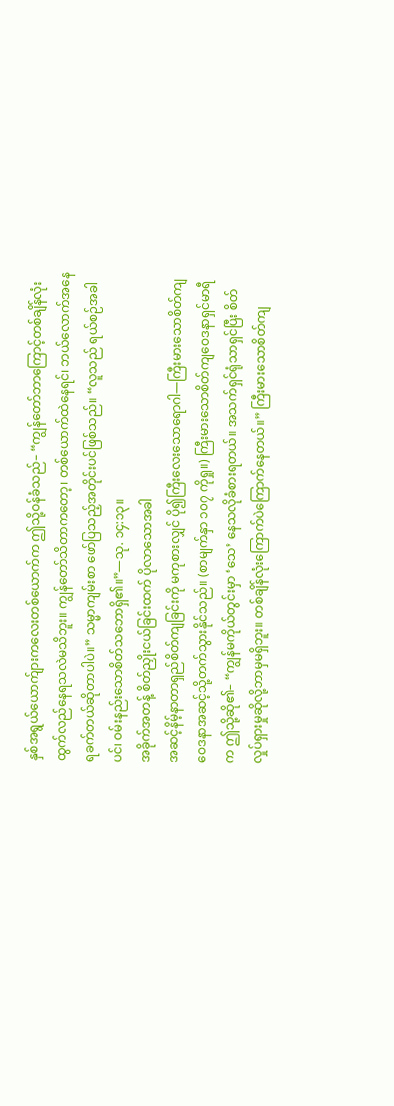နှစ်အရွယ်ယောက်ျားကလေးတစ်ယောက်က ဤသို့ဝန်ခံသည်– “ကျွန်တော်ဘာကြောင့်တစ်ချိန်လုံး ထွက်လည်နေရသလဲမသိဘူး။ ကျွန်တော်သိတာကတော့၊ တစ်ယောက်ထဲနေရင်၊ ဘယ်လောက်အနေရခက်တယ်ဆိုတာပါပဲ။” သမ္မာကျမ်းစာ ဖော်ပြသည့်အတိုင်းပင်ဖြစ်သည်။ “လူသည် ရယ်စဉ်အခါပင်၊ ဝမ်းနည်းသောစိတ်သဘောရှိ၏။”—သု. ၁၄:၁၃။
အခိုက်အတန့် စိတ်ညှိုးငယ်ခြင်းထက် ပိုလာသောအခါ
အဆင့်နိမ့်နာတာရှည်စိတ်ကျခြင်းကို မကုစားလျှင် ပို၍ကြီးလေးသောရောဂါ—ကြီးမားသောစိတ်ကျဝေဒနာအဆင့်သို့တက်သွားနိုင်သည်။ (စာမျက်နှာ ၁၀၇ ကိုရှု။) ကြီးမားသောစိတ်ကျဝေဒနာရှင်မာရီက ဤသို့ဆို၏– “ကျွန်မကိုယ်တွင်းမှာ ‘သေ’ နေသလိုခံစားရတယ်။ အသက်ရှင်ရုံသာရှင်ပြီး စိတ်လှုပ်ရှားမှုဆိုလို့ဘာမှမရှိဘူး။ တစ်ချိန်လုံးကြောက်ပဲကြောက်နေတယ်။” ကြီးမားသောစိတ်ကျ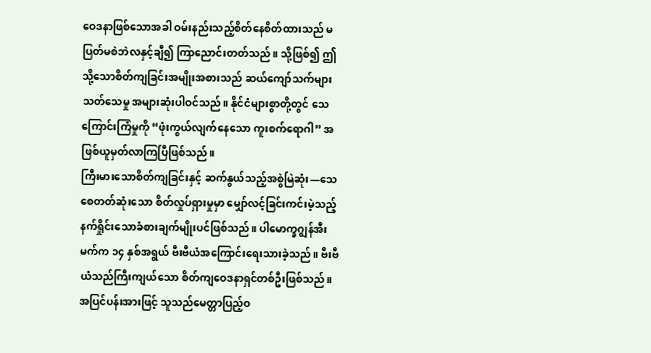ဝေဒနာဖြစ်သောအခါ ဝမ်းနည်းသည့်စိတ်နေစိတ်ထားသည် မပြတ်မစဲဘဲလနှင့်ချီ၍ ကြာညောင်းတတ်သည်။ သို့ဖြစ်၍ ဤသို့သောစိတ်ကျခြင်းအမျိုးအစားသည် ဆယ်ကျော်သက်များသတ်သေမှု အများဆုံးပါဝင်သည်။ နိုင်ငံများစွာတို့တွင် သေကြောင်းကြံမှုကို “ဖုံးကွယ်လျက်နေသော ကူးစက်ရောဂါ” အဖြစ်ယူမှတ်လာကြပြီဖြစ်သည်။
ကြီးမားသောစိတ်ကျခြင်းနှင့် ဆက်နွယ်သည့်အစွဲမြဲဆုံး—သေစေတတ်ဆုံးသော စိတ်လှုပ်ရှားမှုမှာ မျှော်လင့်ခြင်းကင်းမဲ့သည့် နက်ရှိုင်းသောခံစားချက်မျိုးပင်ဖြစ်သည်။ ပါမောက္ခဂျွန်အီးမက်က ၁၄ နှစ်အရွယ် ဗီးဗီယံအကြောင်းရေးသားခဲ့သည်။ ဗီးဗီယံသည်ကြီးကျယ်သော စိတ်ကျဝေဒနာရှင်တစ်ဦးဖြစ်သည်။ အပြင်ပန်းအားဖြင့် သူသည်မေတ္တာပြည့်ဝ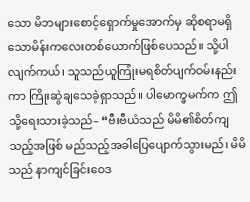သော မိဘများစောင့်ရှောက်မှုအောက်မှ ဆိုစရာမရှိသောမိန်းကလေးတစ်ယောက်ဖြစ်ပေသည်။ သို့ပါလျက်ကယ်၊ သူသည်ယူကြုံးမရစိတ်ပျက်ဝမ်းနည်းကာ ကြိုးဆွဲချသေခဲ့ရှာသည်။ ပါမောက္ခမက်က ဤသို့ရေးသားခဲ့သည်– “ဗီးဗီယံသည် မိမိ၏စိတ်ကျသည့်အဖြစ် မည်သည့်အခါပြေပျောက်သွားမည်၊ မိမိသည် နာကျင်ခြင်းဝေဒ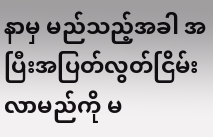နာမှ မည်သည့်အခါ အပြီးအပြတ်လွတ်ငြိမ်းလာမည်ကို မ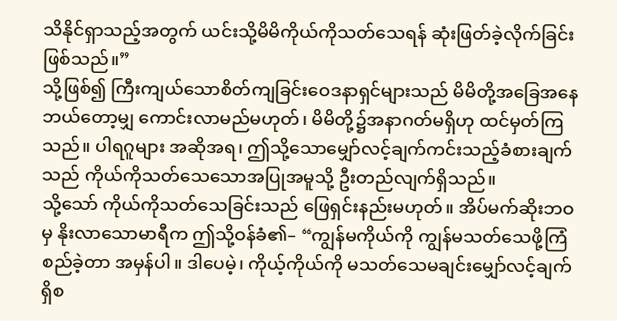သိနိုင်ရှာသည့်အတွက် ယင်းသို့မိမိကိုယ်ကိုသတ်သေရန် ဆုံးဖြတ်ခဲ့လိုက်ခြင်းဖြစ်သည်။”
သို့ဖြစ်၍ ကြီးကျယ်သောစိတ်ကျခြင်းဝေဒနာရှင်များသည် မိမိတို့အခြေအနေဘယ်တော့မျှ ကောင်းလာမည်မဟုတ်၊ မိမိတို့၌အနာဂတ်မရှိဟု ထင်မှတ်ကြသည်။ ပါရဂူများ အဆိုအရ၊ ဤသို့သောမျှော်လင့်ချက်ကင်းသည့်ခံစားချက်သည် ကိုယ်ကိုသတ်သေသောအပြုအမူသို့ ဦးတည်လျက်ရှိသည်။
သို့သော် ကိုယ်ကိုသတ်သေခြင်းသည် ဖြေရှင်းနည်းမဟုတ်။ အိပ်မက်ဆိုးဘဝမှ နိုးလာသောမာရီက ဤသို့ဝန်ခံ၏– “ကျွန်မကိုယ်ကို ကျွန်မသတ်သေဖို့ကြံစည်ခဲ့တာ အမှန်ပါ။ ဒါပေမဲ့၊ ကိုယ့်ကိုယ်ကို မသတ်သေမချင်းမျှော်လင့်ချက်ရှိစ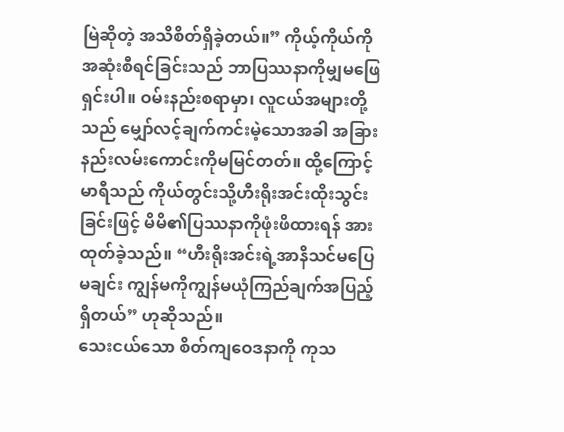မြဲဆိုတဲ့ အသိစိတ်ရှိခဲ့တယ်။” ကိုယ့်ကိုယ်ကိုအဆုံးစီရင်ခြင်းသည် ဘာပြဿနာကိုမျှမဖြေရှင်းပါ။ ဝမ်းနည်းစရာမှာ၊ လူငယ်အများတို့သည် မျှော်လင့်ချက်ကင်းမဲ့သောအခါ အခြားနည်းလမ်းကောင်းကိုမမြင်တတ်။ ထို့ကြောင့်မာရီသည် ကိုယ်တွင်းသို့ဟီးရိုးအင်းထိုးသွင်းခြင်းဖြင့် မိမိ၏ပြဿနာကိုဖုံးဖိထားရန် အားထုတ်ခဲ့သည်။ “ဟီးရိုးအင်းရဲ့အာနိသင်မပြေမချင်း ကျွန်မကိုကျွန်မယုံကြည်ချက်အပြည့်ရှိတယ်” ဟုဆိုသည်။
သေးငယ်သော စိတ်ကျဝေဒနာကို ကုသ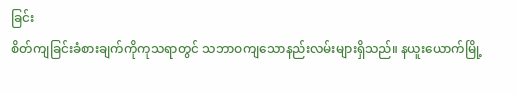ခြင်း
စိတ်ကျခြင်းခံစားချက်ကိုကုသရာတွင် သဘာဝကျသောနည်းလမ်းများရှိသည်။ နယူးယောက်မြို့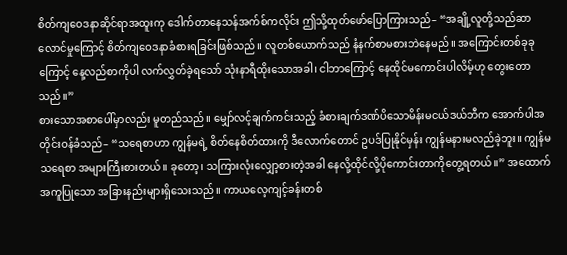စိတ်ကျဝေဒနာဆိုင်ရာအထူးကု ဒေါက်တာနေသန်အက်စ်ကလိုင်း ဤသို့ထုတ်ဖော်ပြောကြားသည်– “အချို့လူတို့သည်ဆာလောင်မှုကြောင့် စိတ်ကျဝေဒနာခံစားရခြင်းဖြစ်သည်။ လူတစ်ယောက်သည် နံနက်စာမစားဘဲနေမည်။ အကြောင်းတစ်ခုခုကြောင့် နေ့လည်စာကိုပါ လက်လွှတ်ခဲ့ရသော် သုံးနာရီထိုးသောအခါ၊ ငါဘာကြောင့် နေထိုင်မကောင်းပါလိမ့်ဟု တွေးတောသည်။”
စားသောအစာပေါ်မှာလည်း မူတည်သည်။ မျှော်လင့်ချက်ကင်းသည့် ခံစားချက်ဒဏ်ပိသောမိန်းမငယ်ဒယ်ဘီက အောက်ပါအတိုင်းဝန်ခံသည်– “သရေစာဟာ ကျွန်မရဲ့ စိတ်နေစိတ်ထားကို ဒီလောက်တောင် ဥပဒ်ပြုနိုင်မှန်း ကျွန်မနားမလည်ခဲ့ဘူး။ ကျွန်မသရေစာ အများကြီးစားတယ်။ ခုတော့၊ သကြားလုံးလျှော့စားတဲ့အခါ နေလို့ထိုင်လို့ပိုကောင်းတာကိုတွေ့ရတယ်။” အထောက်အကူပြုသော အခြားနည်းများရှိသေးသည်။ ကာယလေ့ကျင့်ခန်းတစ်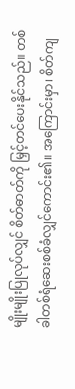မျိုးမျိုးပြုလုပ်လျှင် စိတ်ဓာတ်ကို မြှင့်တင်ပေးနိုင်သည်။ တစ်ခါတစ်ရံဆေးစစ်ခံလျှင်ကောင်း၏။ အကြောင်းမှာ၊ စိတ်ကျ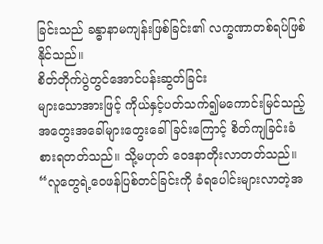ခြင်းသည် ခန္ဓာနာမကျန်းဖြစ်ခြင်း၏ လက္ခဏာတစ်ရပ်ဖြစ်နိုင်သည်။
စိတ်တိုက်ပွဲတွင်အောင်ပန်းဆွတ်ခြင်း
များသောအားဖြင့် ကိုယ်နှင့်ပတ်သက်၍မကောင်းမြင်သည့် အတွေးအခေါ်များတွေးခေါ်ခြင်းကြောင့် စိတ်ကျခြင်းခံစားရတတ်သည်။ သို့မဟုတ် ဝေဒနာတိုးလာတတ်သည်။ “လူတွေရဲ့ဝေဖန်ပြစ်တင်ခြင်းကို ခံရပေါင်းများလာတဲ့အ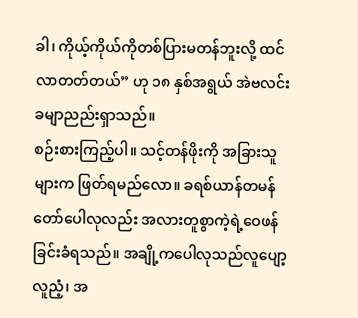ခါ၊ ကိုယ့်ကိုယ်ကိုတစ်ပြားမတန်ဘူးလို့ ထင်လာတတ်တယ်” ဟု ၁၈ နှစ်အရွယ် အဲဗလင်းခမျာညည်းရှာသည်။
စဉ်းစားကြည့်ပါ။ သင့်တန်ဖိုးကို အခြားသူများက ဖြတ်ရမည်လော။ ခရစ်ယာန်တမန်တော်ပေါလုလည်း အလားတူစွာကဲ့ရဲ့ဝေဖန်ခြင်းခံရသည်။ အချို့ကပေါလုသည်လူပျော့လူညံ့၊ အ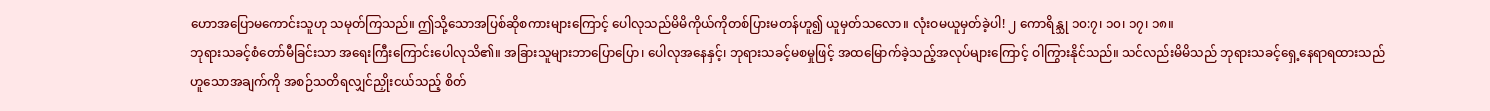ဟောအပြောမကောင်းသူဟု သမုတ်ကြသည်။ ဤသို့သောအပြစ်ဆိုစကားများကြောင့် ပေါလုသည်မိမိကိုယ်ကိုတစ်ပြားမတန်ဟူ၍ ယူမှတ်သလော။ လုံးဝမယူမှတ်ခဲ့ပါ! ၂ ကောရိန္သု ၁၀:၇၊ ၁၀၊ ၁၇၊ ၁၈။
ဘုရားသခင့်စံတော်မီခြင်းသာ အရေးကြီးကြောင်းပေါလုသိ၏။ အခြားသူများဘာပြောပြော၊ ပေါလုအနေနှင့်၊ ဘုရားသခင့်မစမှုဖြင့် အထမြောက်ခဲ့သည့်အလုပ်များကြောင့် ဝါကြွားနိုင်သည်။ သင်လည်းမိမိသည် ဘုရားသခင့်ရှေ့နေရာရထားသည်ဟူသောအချက်ကို အစဉ်သတိရလျှင်ညှိုးငယ်သည့် စိတ်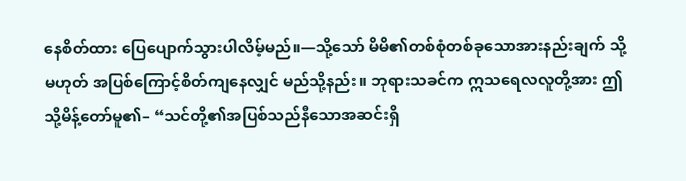နေစိတ်ထား ပြေပျောက်သွားပါလိမ့်မည်။—သို့သော် မိမိ၏တစ်စုံတစ်ခုသောအားနည်းချက် သို့မဟုတ် အပြစ်ကြောင့်စိတ်ကျနေလျှင် မည်သို့နည်း။ ဘုရားသခင်က ဣသရေလလူတို့အား ဤသို့မိန့်တော်မူ၏– “သင်တို့၏အပြစ်သည်နီသောအဆင်းရှိ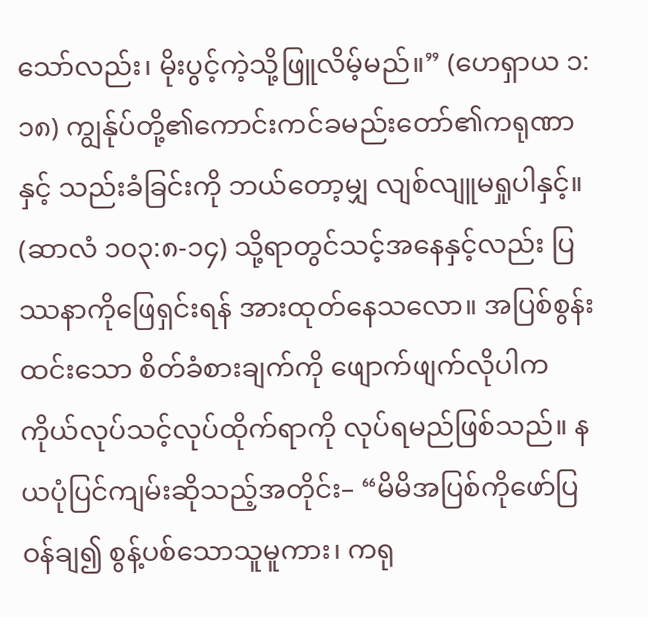သော်လည်း၊ မိုးပွင့်ကဲ့သို့ဖြူလိမ့်မည်။” (ဟေရှာယ ၁:၁၈) ကျွန်ုပ်တို့၏ကောင်းကင်ခမည်းတော်၏ကရုဏာနှင့် သည်းခံခြင်းကို ဘယ်တော့မျှ လျစ်လျူမရှုပါနှင့်။ (ဆာလံ ၁၀၃:၈-၁၄) သို့ရာတွင်သင့်အနေနှင့်လည်း ပြဿနာကိုဖြေရှင်းရန် အားထုတ်နေသလော။ အပြစ်စွန်းထင်းသော စိတ်ခံစားချက်ကို ဖျောက်ဖျက်လိုပါက ကိုယ်လုပ်သင့်လုပ်ထိုက်ရာကို လုပ်ရမည်ဖြစ်သည်။ နယပုံပြင်ကျမ်းဆိုသည့်အတိုင်း– “မိမိအပြစ်ကိုဖော်ပြဝန်ချ၍ စွန့်ပစ်သောသူမူကား၊ ကရု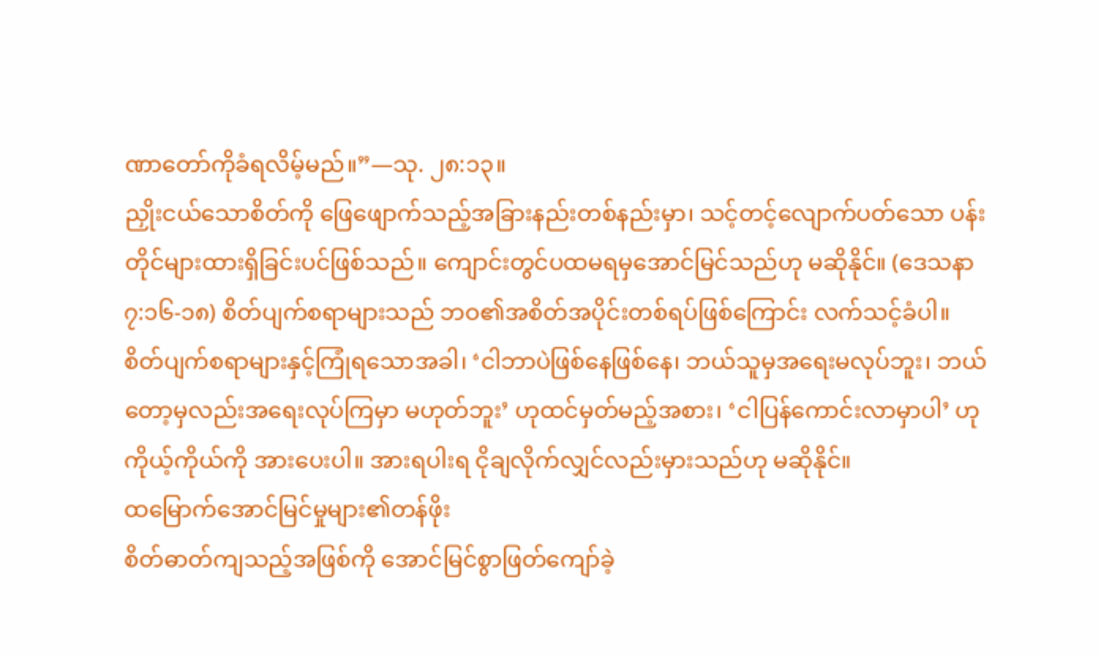ဏာတော်ကိုခံရလိမ့်မည်။”—သု. ၂၈:၁၃။
ညှိုးငယ်သောစိတ်ကို ဖြေဖျောက်သည့်အခြားနည်းတစ်နည်းမှာ၊ သင့်တင့်လျောက်ပတ်သော ပန်းတိုင်များထားရှိခြင်းပင်ဖြစ်သည်။ ကျောင်းတွင်ပထမရမှအောင်မြင်သည်ဟု မဆိုနိုင်။ (ဒေသနာ ၇:၁၆-၁၈) စိတ်ပျက်စရာများသည် ဘဝ၏အစိတ်အပိုင်းတစ်ရပ်ဖြစ်ကြောင်း လက်သင့်ခံပါ။ စိတ်ပျက်စရာများနှင့်ကြုံရသောအခါ၊ ‘ငါဘာပဲဖြစ်နေဖြစ်နေ၊ ဘယ်သူမှအရေးမလုပ်ဘူး၊ ဘယ်တော့မှလည်းအရေးလုပ်ကြမှာ မဟုတ်ဘူး’ ဟုထင်မှတ်မည့်အစား၊ ‘ငါပြန်ကောင်းလာမှာပါ’ ဟုကိုယ့်ကိုယ်ကို အားပေးပါ။ အားရပါးရ ငိုချလိုက်လျှင်လည်းမှားသည်ဟု မဆိုနိုင်။
ထမြောက်အောင်မြင်မှုများ၏တန်ဖိုး
စိတ်ဓာတ်ကျသည့်အဖြစ်ကို အောင်မြင်စွာဖြတ်ကျော်ခဲ့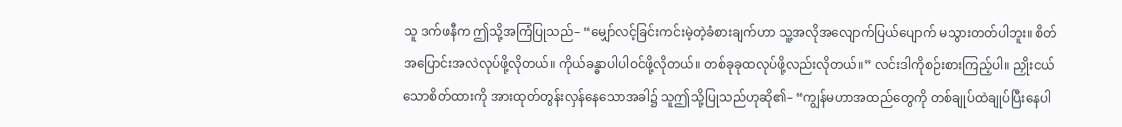သူ ဒက်ဖနီက ဤသို့အကြံပြုသည်– “မျှော်လင့်ခြင်းကင်းမဲ့တဲ့ခံစားချက်ဟာ သူ့အလိုအလျောက်ပြယ်ပျောက် မသွားတတ်ပါဘူး။ စိတ်အပြောင်းအလဲလုပ်ဖို့လိုတယ်။ ကိုယ်ခန္ဓာပါပါဝင်ဖို့လိုတယ်။ တစ်ခုခုထလုပ်ဖို့လည်းလိုတယ်။” လင်းဒါကိုစဉ်းစားကြည့်ပါ။ ညှိုးငယ်သောစိတ်ထားကို အားထုတ်တွန်းလှန်နေသောအခါ၌ သူဤသို့ပြုသည်ဟုဆို၏– “ကျွန်မဟာအထည်တွေကို တစ်ချုပ်ထဲချုပ်ပြီးနေပါ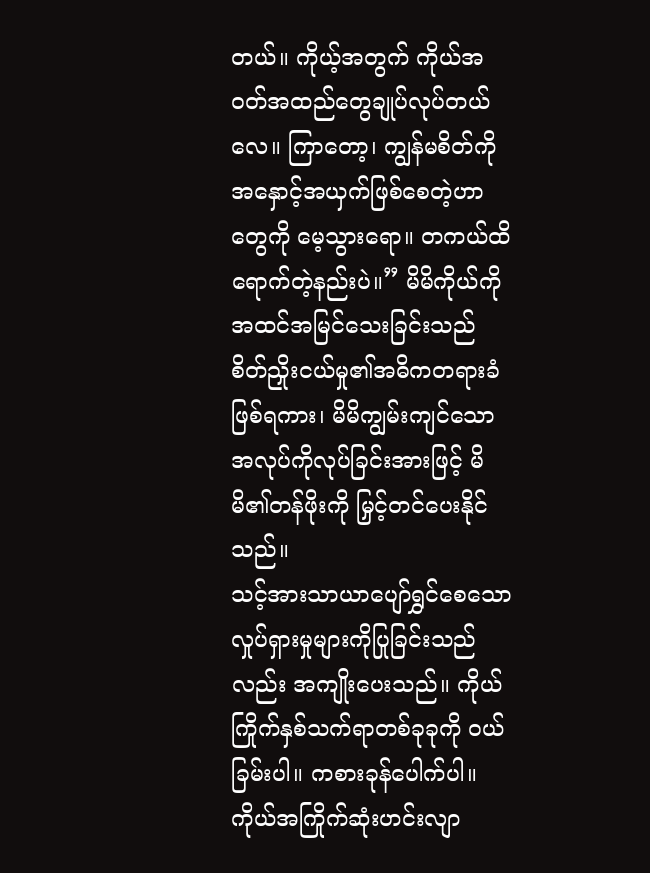တယ်။ ကိုယ့်အတွက် ကိုယ်အဝတ်အထည်တွေချုပ်လုပ်တယ်လေ။ ကြာတော့၊ ကျွန်မစိတ်ကို အနှောင့်အယှက်ဖြစ်စေတဲ့ဟာတွေကို မေ့သွားရော။ တကယ်ထိရောက်တဲ့နည်းပဲ။” မိမိကိုယ်ကိုအထင်အမြင်သေးခြင်းသည် စိတ်ညှိုးငယ်မှု၏အဓိကတရားခံဖြစ်ရကား၊ မိမိကျွမ်းကျင်သောအလုပ်ကိုလုပ်ခြင်းအားဖြင့် မိမိ၏တန်ဖိုးကို မြှင့်တင်ပေးနိုင်သည်။
သင့်အားသာယာပျော်ရွှင်စေသော လှုပ်ရှားမှုများကိုပြုခြင်းသည်လည်း အကျိုးပေးသည်။ ကိုယ်ကြိုက်နှစ်သက်ရာတစ်ခုခုကို ဝယ်ခြမ်းပါ။ ကစားခုန်ပေါက်ပါ။ ကိုယ်အကြိုက်ဆုံးဟင်းလျာ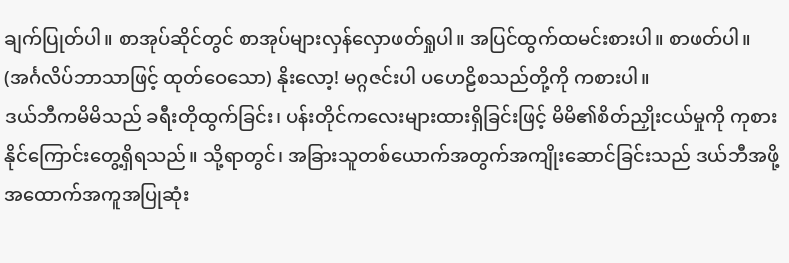ချက်ပြုတ်ပါ။ စာအုပ်ဆိုင်တွင် စာအုပ်များလှန်လှောဖတ်ရှုပါ။ အပြင်ထွက်ထမင်းစားပါ။ စာဖတ်ပါ။ (အင်္ဂလိပ်ဘာသာဖြင့် ထုတ်ဝေသော) နိုးလော့! မဂ္ဂဇင်းပါ ပဟေဠိစသည်တို့ကို ကစားပါ။
ဒယ်ဘီကမိမိသည် ခရီးတိုထွက်ခြင်း၊ ပန်းတိုင်ကလေးများထားရှိခြင်းဖြင့် မိမိ၏စိတ်ညှိုးငယ်မှုကို ကုစားနိုင်ကြောင်းတွေ့ရှိရသည်။ သို့ရာတွင်၊ အခြားသူတစ်ယောက်အတွက်အကျိုးဆောင်ခြင်းသည် ဒယ်ဘီအဖို့ အထောက်အကူအပြုဆုံး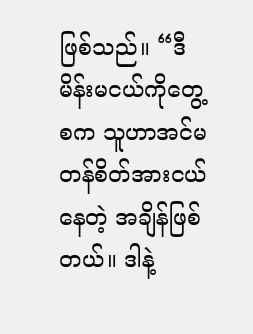ဖြစ်သည်။ “ဒီမိန်းမငယ်ကိုတွေ့စက သူဟာအင်မတန်စိတ်အားငယ်နေတဲ့ အချိန်ဖြစ်တယ်။ ဒါနဲ့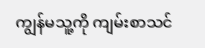ကျွန်မသူ့ကို ကျမ်းစာသင်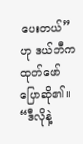ပေးတယ်” ဟု ဒယ်ဘီက ထုတ်ဖော်ပြောဆို၏။ “ဒီလိုနဲ့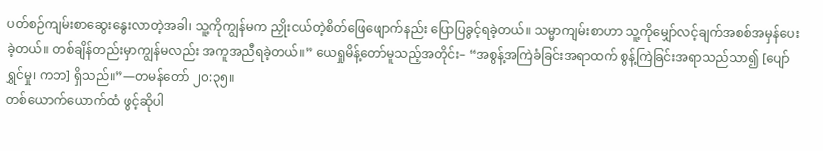ပတ်စဉ်ကျမ်းစာဆွေးနွေးလာတဲ့အခါ၊ သူ့ကိုကျွန်မက ညှိုးငယ်တဲ့စိတ်ဖြေဖျောက်နည်း ပြောပြခွင့်ရခဲ့တယ်။ သမ္မာကျမ်းစာဟာ သူ့ကိုမျှော်လင့်ချက်အစစ်အမှန်ပေးခဲ့တယ်။ တစ်ချိန်တည်းမှာကျွန်မလည်း အကူအညီရခဲ့တယ်။” ယေရှုမိန့်တော်မူသည့်အတိုင်း– “အစွန့်အကြဲခံခြင်းအရာထက် စွန့်ကြဲခြင်းအရာသည်သာ၍ [ပျော်ရွှင်မှု၊ ကဘ] ရှိသည်။”—တမန်တော် ၂၀:၃၅။
တစ်ယောက်ယောက်ထံ ဖွင့်ဆိုပါ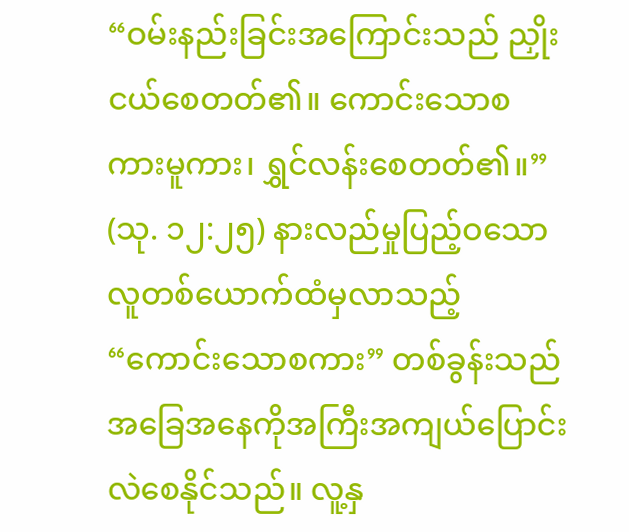“ဝမ်းနည်းခြင်းအကြောင်းသည် ညှိုးငယ်စေတတ်၏။ ကောင်းသောစကားမူကား၊ ရွှင်လန်းစေတတ်၏။” (သု. ၁၂:၂၅) နားလည်မှုပြည့်ဝသောလူတစ်ယောက်ထံမှလာသည့် “ကောင်းသောစကား” တစ်ခွန်းသည် အခြေအနေကိုအကြီးအကျယ်ပြောင်းလဲစေနိုင်သည်။ လူ့နှ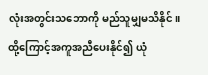လုံးအတွင်းသဘောကို မည်သူမျှမသိနိုင်။ ထို့ကြောင့်အကူအညီပေးနိုင်၍ ယုံ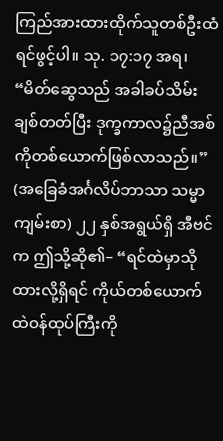ကြည်အားထားထိုက်သူတစ်ဦးထံ ရင်ဖွင့်ပါ။ သု. ၁၇:၁၇ အရ၊ “မိတ်ဆွေသည် အခါခပ်သိမ်းချစ်တတ်ပြီး ဒုက္ခကာလ၌ညီအစ်ကိုတစ်ယောက်ဖြစ်လာသည်။” (အခြေခံအင်္ဂလိပ်ဘာသာ သမ္မာကျမ်းစာ) ၂၂ နှစ်အရွယ်ရှိ အီဗင်က ဤသို့ဆို၏– “ရင်ထဲမှာသိုထားလို့ရှိရင် ကိုယ်တစ်ယောက်ထဲဝန်ထုပ်ကြီးကို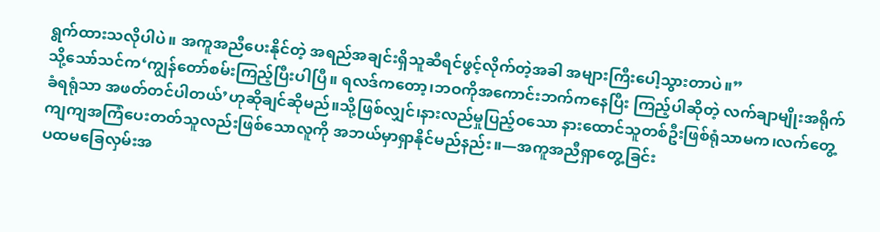ရွက်ထားသလိုပါပဲ။ အကူအညီပေးနိုင်တဲ့ အရည်အချင်းရှိသူဆီရင်ဖွင့်လိုက်တဲ့အခါ အများကြီးပေါ့သွားတာပဲ။”
သို့သော်သင်က‘ကျွန်တော်စမ်းကြည့်ပြီးပါပြီ။ ရလဒ်ကတော့၊ဘဝကိုအကောင်းဘက်ကနေပြီး ကြည့်ပါဆိုတဲ့ လက်ချာမျိုးအရိုက်ခံရရုံသာ အဖတ်တင်ပါတယ်’ဟုဆိုချင်ဆိုမည်။သို့ဖြစ်လျှင်၊နားလည်မှုပြည့်ဝသော နားထောင်သူတစ်ဦးဖြစ်ရုံသာမက၊လက်တွေ့ကျကျအကြံပေးတတ်သူလည်းဖြစ်သောလူကို အဘယ်မှာရှာနိုင်မည်နည်း။—အကူအညီရှာတွေ့ခြင်း
ပထမခြေလှမ်းအ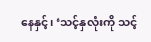နေနှင့်၊ ‘သင့်နှလုံးကို သင့်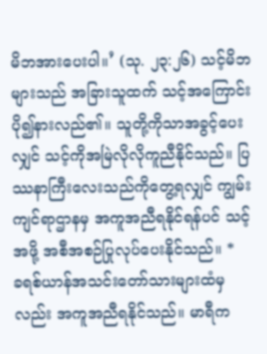မိဘအားပေးပါ။’ (သု. ၂၃:၂၆) သင့်မိဘများသည် အခြားသူထက် သင့်အကြောင်းပို၍နားလည်၏။ သူတို့ကိုသာအခွင့်ပေးလျှင် သင့်ကိုအမြဲလိုလိုကူညီနိုင်သည်။ ပြဿနာကြီးလေးသည်ကိုတွေ့ရလျှင် ကျွမ်းကျင်ရာဌာနမှ အကူအညီရနိုင်ရန်ပင် သင့်အဖို့ အစီအစဉ်ပြုလုပ်ပေးနိုင်သည်။ *
ခရစ်ယာန်အသင်းတော်သားများထံမှလည်း အကူအညီရနိုင်သည်။ မာရီက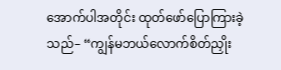အောက်ပါအတိုင်း ထုတ်ဖော်ပြောကြားခဲ့သည်– “ကျွန်မဘယ်လောက်စိတ်ညှိုး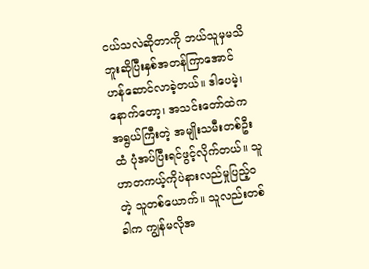ငယ်သလဲဆိုတာကို ဘယ်သူမှမသိဘူးဆိုပြီးနှစ်အတန်ကြာအောင် ဟန်ဆောင်လာခဲ့တယ်။ ဒါပေမဲ့၊ နောက်တော့၊ အသင်းတော်ထဲက အရွယ်ကြီးတဲ့ အမျိုးသမီးတစ်ဦးထံ ပုံအပ်ပြီးရင်ဖွင့်လိုက်တယ်။ သူဟာတကယ့်ကိုပဲနားလည်မှုပြည့်ဝတဲ့ သူတစ်ယောက်။ သူလည်းတစ်ခါက ကျွန်မလိုအ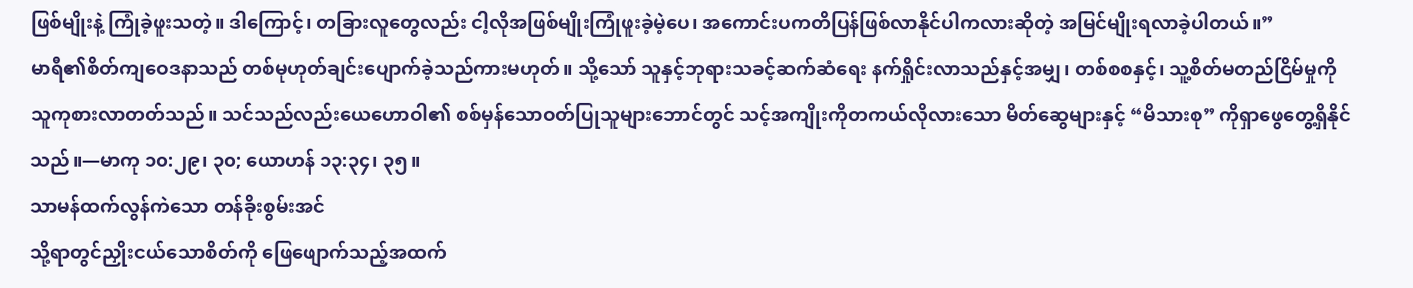ဖြစ်မျိုးနဲ့ ကြုံခဲ့ဖူးသတဲ့။ ဒါကြောင့်၊ တခြားလူတွေလည်း ငါ့လိုအဖြစ်မျိုးကြုံဖူးခဲ့မဲ့ပေ၊ အကောင်းပကတိပြန်ဖြစ်လာနိုင်ပါကလားဆိုတဲ့ အမြင်မျိုးရလာခဲ့ပါတယ်။”
မာရီ၏စိတ်ကျဝေဒနာသည် တစ်မုဟုတ်ချင်းပျောက်ခဲ့သည်ကားမဟုတ်။ သို့သော် သူနှင့်ဘုရားသခင့်ဆက်ဆံရေး နက်ရှိုင်းလာသည်နှင့်အမျှ၊ တစ်စစနှင့်၊ သူ့စိတ်မတည်ငြိမ်မှုကို သူကုစားလာတတ်သည်။ သင်သည်လည်းယေဟောဝါ၏ စစ်မှန်သောဝတ်ပြုသူများဘောင်တွင် သင့်အကျိုးကိုတကယ်လိုလားသော မိတ်ဆွေများနှင့် “မိသားစု” ကိုရှာဖွေတွေ့ရှိနိုင်သည်။—မာကု ၁၀:၂၉၊ ၃၀; ယောဟန် ၁၃:၃၄၊ ၃၅။
သာမန်ထက်လွန်ကဲသော တန်ခိုးစွမ်းအင်
သို့ရာတွင်ညှိုးငယ်သောစိတ်ကို ဖြေဖျောက်သည့်အထက်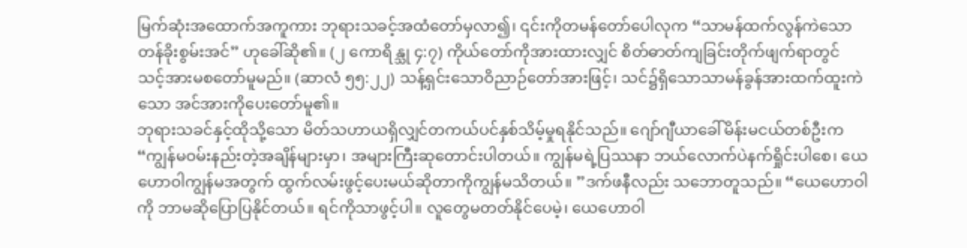မြက်ဆုံးအထောက်အကူကား ဘုရားသခင့်အထံတော်မှလာ၍၊ ၎င်းကိုတမန်တော်ပေါလုက “သာမန်ထက်လွန်ကဲသော တန်ခိုးစွမ်းအင်” ဟုခေါ်ဆို၏။ (၂ ကောရိန္သု ၄:၇) ကိုယ်တော်ကိုအားထားလျှင် စိတ်ဓာတ်ကျခြင်းတိုက်ဖျက်ရာတွင် သင့်အားမစတော်မူမည်။ (ဆာလံ ၅၅:၂၂) သန့်ရှင်းသောဝိညာဉ်တော်အားဖြင့်၊ သင်၌ရှိသောသာမန်ခွန်အားထက်ထူးကဲသော အင်အားကိုပေးတော်မူ၏။
ဘုရားသခင်နှင့်ထိုသို့သော မိတ်သဟာယရှိလျှင်တကယ်ပင်နှစ်သိမ့်မှုရနိုင်သည်။ ဂျော်ဂျီယာခေါ်မိန်းမငယ်တစ်ဦးက “ကျွန်မဝမ်းနည်းတဲ့အချိန်များမှာ၊ အများကြီးဆုတောင်းပါတယ်။ ကျွန်မရဲ့ပြဿနာ ဘယ်လောက်ပဲနက်ရှိုင်းပါစေ၊ ယေဟောဝါကျွန်မအတွက် ထွက်လမ်းဖွင့်ပေးမယ်ဆိုတာကိုကျွန်မသိတယ်။ ”ဒက်ဖနီလည်း သဘောတူသည်။ “ယေဟောဝါကို ဘာမဆိုပြောပြနိုင်တယ်။ ရင်ကိုသာဖွင့်ပါ။ လူတွေမတတ်နိုင်ပေမဲ့၊ ယေဟောဝါ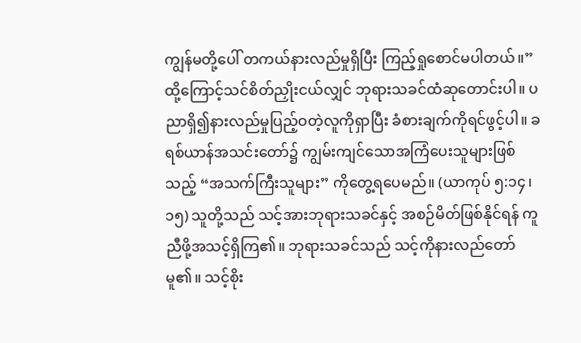ကျွန်မတို့ပေါ် တကယ်နားလည်မှုရှိပြီး ကြည့်ရှုစောင်မပါတယ်။”
ထို့ကြောင့်သင်စိတ်ညှိုးငယ်လျှင် ဘုရားသခင်ထံဆုတောင်းပါ။ ပညာရှိ၍နားလည်မှုပြည့်ဝတဲ့လူကိုရှာပြီး ခံစားချက်ကိုရင်ဖွင့်ပါ။ ခရစ်ယာန်အသင်းတော်၌ ကျွမ်းကျင်သောအကြံပေးသူများဖြစ်သည့် “အသက်ကြီးသူများ” ကိုတွေ့ရပေမည်။ (ယာကုပ် ၅:၁၄၊ ၁၅) သူတို့သည် သင့်အားဘုရားသခင်နှင့် အစဉ်မိတ်ဖြစ်နိုင်ရန် ကူညီဖို့အသင့်ရှိကြ၏။ ဘုရားသခင်သည် သင့်ကိုနားလည်တော်မူ၏။ သင့်စိုး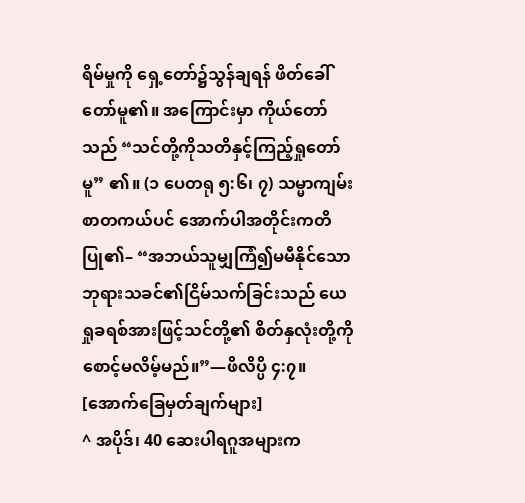ရိမ်မှုကို ရှေ့တော်၌သွန်ချရန် ဖိတ်ခေါ်တော်မူ၏။ အကြောင်းမှာ ကိုယ်တော်သည် “သင်တို့ကိုသတိနှင့်ကြည့်ရှုတော်မူ” ၏။ (၁ ပေတရု ၅:၆၊ ၇) သမ္မာကျမ်းစာတကယ်ပင် အောက်ပါအတိုင်းကတိပြု၏– “အဘယ်သူမျှကြံ၍မမီနိုင်သော ဘုရားသခင်၏ငြိမ်သက်ခြင်းသည် ယေရှုခရစ်အားဖြင့်သင်တို့၏ စိတ်နှလုံးတို့ကိုစောင့်မလိမ့်မည်။”—ဖိလိပ္ပိ ၄:၇။
[အောက်ခြေမှတ်ချက်များ]
^ အပိုဒ်၊ 40 ဆေးပါရဂူအများက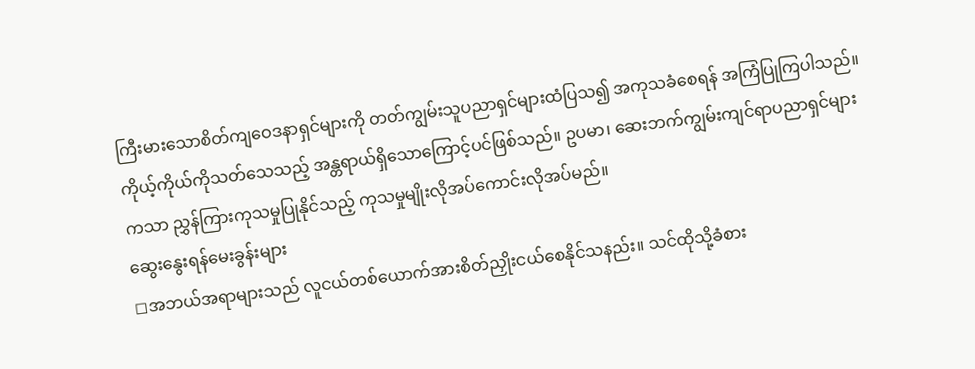ကြီးမားသောစိတ်ကျဝေဒနာရှင်များကို တတ်ကျွမ်းသူပညာရှင်များထံပြသ၍ အကုသခံစေရန် အကြံပြုကြပါသည်။ ကိုယ့်ကိုယ်ကိုသတ်သေသည့် အန္တရာယ်ရှိသောကြောင့်ပင်ဖြစ်သည်။ ဥပမာ၊ ဆေးဘက်ကျွမ်းကျင်ရာပညာရှင်များကသာ ညွှန်ကြားကုသမှုပြုနိုင်သည့် ကုသမှုမျိုးလိုအပ်ကောင်းလိုအပ်မည်။
ဆွေးနွေးရန်မေးခွန်းများ
◻အဘယ်အရာများသည် လူငယ်တစ်ယောက်အားစိတ်ညှိုးငယ်စေနိုင်သနည်း။ သင်ထိုသို့ခံစား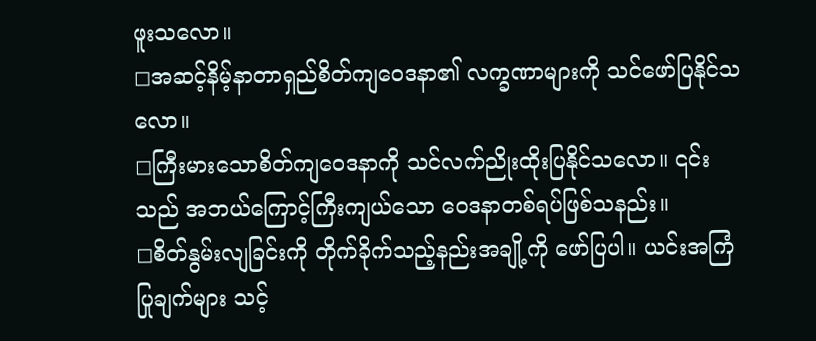ဖူးသလော။
◻အဆင့်နိမ့်နာတာရှည်စိတ်ကျဝေဒနာ၏ လက္ခဏာများကို သင်ဖော်ပြနိုင်သလော။
◻ကြီးမားသောစိတ်ကျဝေဒနာကို သင်လက်ညိုးထိုးပြနိုင်သလော။ ၎င်းသည် အဘယ်ကြောင့်ကြီးကျယ်သော ဝေဒနာတစ်ရပ်ဖြစ်သနည်း။
◻စိတ်နွမ်းလျခြင်းကို တိုက်ခိုက်သည့်နည်းအချို့ကို ဖော်ပြပါ။ ယင်းအကြံပြုချက်များ သင့်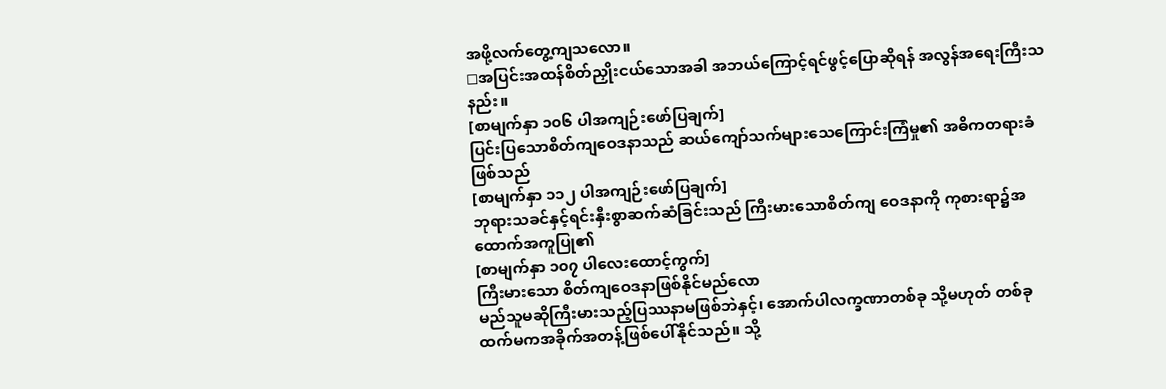အဖို့လက်တွေ့ကျသလော။
◻အပြင်းအထန်စိတ်ညှိုးငယ်သောအခါ အဘယ်ကြောင့်ရင်ဖွင့်ပြောဆိုရန် အလွန်အရေးကြီးသနည်း။
[စာမျက်နှာ ၁၀၆ ပါအကျဉ်းဖော်ပြချက်]
ပြင်းပြသောစိတ်ကျဝေဒနာသည် ဆယ်ကျော်သက်များသေကြောင်းကြံမှု၏ အဓိကတရားခံဖြစ်သည်
[စာမျက်နှာ ၁၁၂ ပါအကျဉ်းဖော်ပြချက်]
ဘုရားသခင်နှင့်ရင်းနှီးစွာဆက်ဆံခြင်းသည် ကြီးမားသောစိတ်ကျ ဝေဒနာကို ကုစားရာ၌အထောက်အကူပြု၏
[စာမျက်နှာ ၁၀၇ ပါလေးထောင့်ကွက်]
ကြီးမားသော စိတ်ကျဝေဒနာဖြစ်နိုင်မည်လော
မည်သူမဆိုကြီးမားသည့်ပြဿနာမဖြစ်ဘဲနှင့်၊ အောက်ပါလက္ခဏာတစ်ခု သို့မဟုတ် တစ်ခုထက်မကအခိုက်အတန့်ဖြစ်ပေါ်နိုင်သည်။ သို့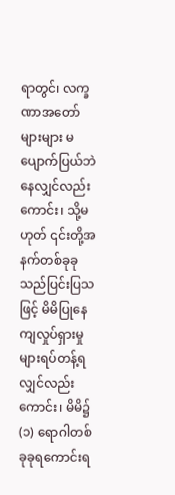ရာတွင်၊ လက္ခဏာအတော်များများ မပျောက်ပြယ်ဘဲနေလျှင်လည်းကောင်း၊ သို့မဟုတ် ၎င်းတို့အနက်တစ်ခုခုသည်ပြင်းပြသဖြင့် မိမိပြုနေကျလှုပ်ရှားမှုများရပ်တန့်ရလျှင်လည်းကောင်း၊ မိမိ၌ (၁) ရောဂါတစ်ခုခုရကောင်းရ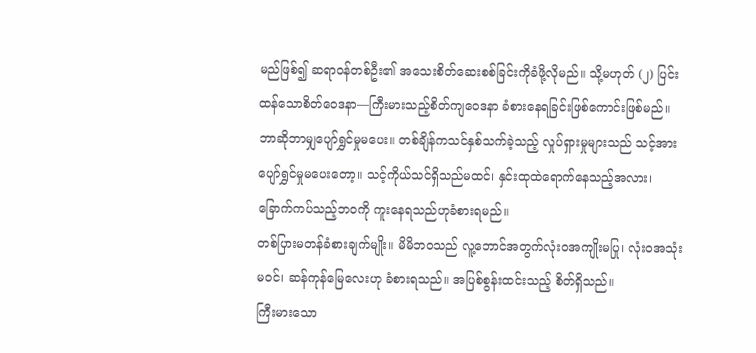မည်ဖြစ်၍ ဆရာဝန်တစ်ဦး၏ အသေးစိတ်ဆေးစစ်ခြင်းကိုခံဖို့လိုမည်။ သို့မဟုတ် (၂) ပြင်းထန်သောစိတ်ဝေဒနာ—ကြီးမားသည့်စိတ်ကျဝေဒနာ ခံစားနေရခြင်းဖြစ်ကောင်းဖြစ်မည်။
ဘာဆိုဘာမျှပျော်ရွှင်မှုမပေး။ တစ်ချိန်ကသင်နှစ်သက်ခဲ့သည့် လှုပ်ရှားမှုများသည် သင့်အားပျော်ရွှင်မှုမပေးတော့။ သင့်ကိုယ်သင်ရှိသည်မထင်၊ နှင်းထုထဲရောက်နေသည့်အလား၊ ခြောက်ကပ်သည့်ဘဝကို ကူးနေရသည်ဟုခံစားရမည်။
တစ်ပြားမတန်ခံစားချက်မျိုး။ မိမိဘဝသည် လူ့ဘောင်အတွက်လုံးဝအကျိုးမပြု၊ လုံးဝအသုံးမဝင်၊ ဆန်ကုန်မြေလေးဟု ခံစားရသည်။ အပြစ်စွန်းထင်းသည့် စိတ်ရှိသည်။
ကြီးမားသော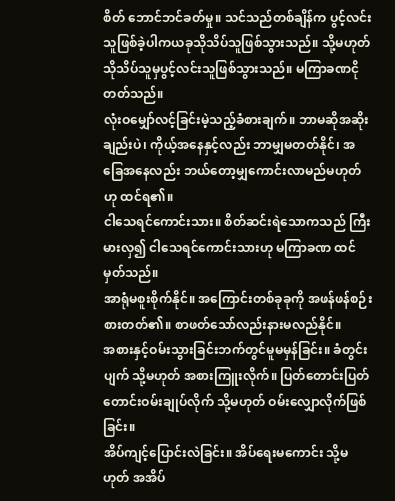စိတ် ဘောင်ဘင်ခတ်မှု။ သင်သည်တစ်ချိန်က ပွင့်လင်းသူဖြစ်ခဲ့ပါကယခုသိုသိပ်သူဖြစ်သွားသည်။ သို့မဟုတ် သိုသိပ်သူမှပွင့်လင်းသူဖြစ်သွားသည်။ မကြာခဏငိုတတ်သည်။
လုံးဝမျှော်လင့်ခြင်းမဲ့သည့်ခံစားချက်။ ဘာမဆိုအဆိုးချည်းပဲ၊ ကိုယ့်အနေနှင့်လည်း ဘာမျှမတတ်နိုင်၊ အခြေအနေလည်း ဘယ်တော့မျှကောင်းလာမည်မဟုတ်ဟု ထင်ရ၏။
ငါသေရင်ကောင်းသား။ စိတ်ဆင်းရဲသောကသည် ကြီးမားလှ၍ ငါသေရင်ကောင်းသားဟု မကြာခဏ ထင်မှတ်သည်။
အာရုံမစူးစိုက်နိုင်။ အကြောင်းတစ်ခုခုကို အဖန်ဖန်စဉ်းစားတတ်၏။ စာဖတ်သော်လည်းနားမလည်နိုင်။
အစားနှင့်ဝမ်းသွားခြင်းဘက်တွင်မူမမှန်ခြင်း။ ခံတွင်းပျက် သို့မဟုတ် အစားကြူးလိုက်။ ပြတ်တောင်းပြတ်တောင်းဝမ်းချုပ်လိုက် သို့မဟုတ် ဝမ်းလျှောလိုက်ဖြစ်ခြင်း။
အိပ်ကျင့်ပြောင်းလဲခြင်း။ အိပ်ရေးမကောင်း သို့မဟုတ် အအိပ်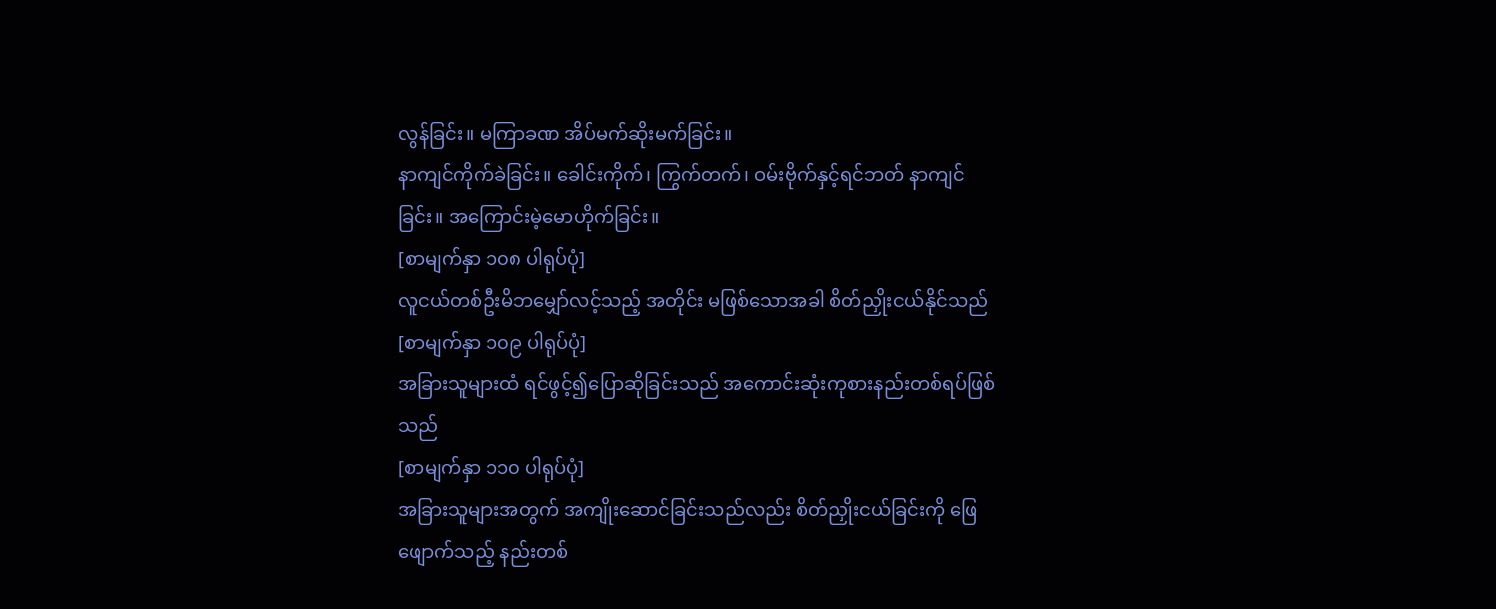လွန်ခြင်း။ မကြာခဏ အိပ်မက်ဆိုးမက်ခြင်း။
နာကျင်ကိုက်ခဲခြင်း။ ခေါင်းကိုက်၊ ကြွက်တက်၊ ဝမ်းဗိုက်နှင့်ရင်ဘတ် နာကျင်ခြင်း။ အကြောင်းမဲ့မောဟိုက်ခြင်း။
[စာမျက်နှာ ၁၀၈ ပါရုပ်ပုံ]
လူငယ်တစ်ဦးမိဘမျှော်လင့်သည့် အတိုင်း မဖြစ်သောအခါ စိတ်ညှိုးငယ်နိုင်သည်
[စာမျက်နှာ ၁၀၉ ပါရုပ်ပုံ]
အခြားသူများထံ ရင်ဖွင့်၍ပြောဆိုခြင်းသည် အကောင်းဆုံးကုစားနည်းတစ်ရပ်ဖြစ်သည်
[စာမျက်နှာ ၁၁၀ ပါရုပ်ပုံ]
အခြားသူများအတွက် အကျိုးဆောင်ခြင်းသည်လည်း စိတ်ညှိုးငယ်ခြင်းကို ဖြေဖျောက်သည့် နည်းတစ်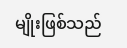မျိုးဖြစ်သည်